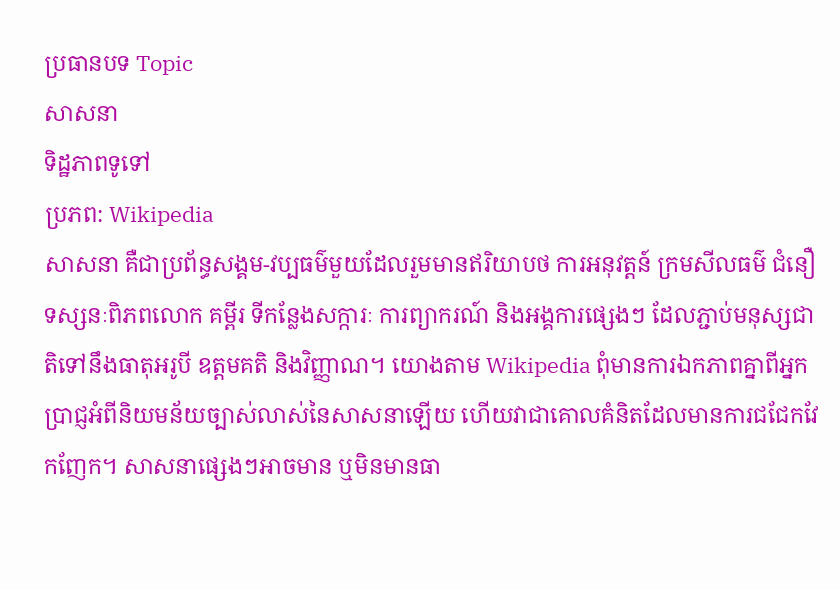ប្រធានបទ Topic
សាសនា
ទិដ្ឋភាពទូទៅ
ប្រភព: Wikipedia
សាសនា គឺជាប្រព័ន្ធសង្គម-វប្បធម៌មួយដែលរួមមានឥរិយាបថ ការអនុវត្តន៍ ក្រមសីលធម៌ ជំនឿ ទស្សនៈពិភពលោក គម្ពីរ ទីកន្លែងសក្ការៈ ការព្យាករណ៍ និងអង្គការផ្សេងៗ ដែលភ្ជាប់មនុស្សជាតិទៅនឹងធាតុអរូបី ឧត្តមគតិ និងវិញ្ញាណ។ យោងតាម Wikipedia ពុំមានការឯកភាពគ្នាពីអ្នកប្រាជ្ញអំពីនិយមន័យច្បាស់លាស់នៃសាសនាឡើយ ហើយវាជាគោលគំនិតដែលមានការជជែកវែកញែក។ សាសនាផ្សេងៗអាចមាន ឬមិនមានធា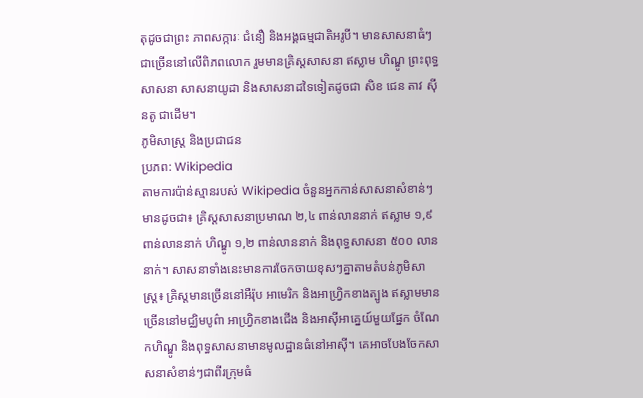តុដូចជាព្រះ ភាពសក្ការៈ ជំនឿ និងអង្គធម្មជាតិអរូបី។ មានសាសនាធំៗជាច្រើននៅលើពិភពលោក រួមមានគ្រិស្តសាសនា ឥស្លាម ហិណ្ឌូ ព្រះពុទ្ធសាសនា សាសនាយូដា និងសាសនាដទៃទៀតដូចជា សិខ ជេន តាវ ស៊ីនតូ ជាដើម។
ភូមិសាស្ត្រ និងប្រជាជន
ប្រភព: Wikipedia
តាមការប៉ាន់ស្មានរបស់ Wikipedia ចំនួនអ្នកកាន់សាសនាសំខាន់ៗមានដូចជា៖ គ្រិស្តសាសនាប្រមាណ ២,៤ ពាន់លាននាក់ ឥស្លាម ១,៩ ពាន់លាននាក់ ហិណ្ឌូ ១,២ ពាន់លាននាក់ និងពុទ្ធសាសនា ៥០០ លាននាក់។ សាសនាទាំងនេះមានការចែកចាយខុសៗគ្នាតាមតំបន់ភូមិសាស្ត្រ៖ គ្រិស្តមានច្រើននៅអឺរ៉ុប អាមេរិក និងអាហ្វ្រិកខាងត្បូង ឥស្លាមមានច្រើននៅមជ្ឈិមបូព៌ា អាហ្វ្រិកខាងជើង និងអាស៊ីអាគ្នេយ៍មួយផ្នែក ចំណែកហិណ្ឌូ និងពុទ្ធសាសនាមានមូលដ្ឋានធំនៅអាស៊ី។ គេអាចបែងចែកសាសនាសំខាន់ៗជាពីរក្រុមធំ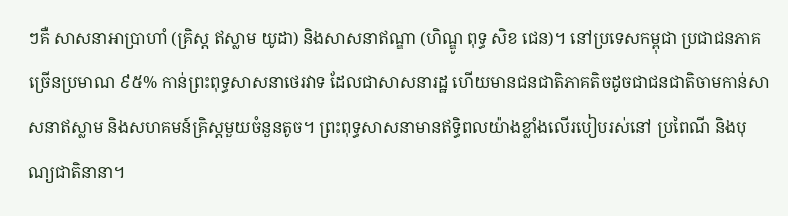ៗគឺ សាសនាអាប្រាហាំ (គ្រិស្ត ឥស្លាម យូដា) និងសាសនាឥណ្ឌា (ហិណ្ឌូ ពុទ្ធ សិខ ជេន)។ នៅប្រទេសកម្ពុជា ប្រជាជនភាគច្រើនប្រមាណ ៩៥% កាន់ព្រះពុទ្ធសាសនាថេរវាទ ដែលជាសាសនារដ្ឋ ហើយមានជនជាតិភាគតិចដូចជាជនជាតិចាមកាន់សាសនាឥស្លាម និងសហគមន៍គ្រិស្តមួយចំនួនតូច។ ព្រះពុទ្ធសាសនាមានឥទ្ធិពលយ៉ាងខ្លាំងលើរបៀបរស់នៅ ប្រពៃណី និងបុណ្យជាតិនានា។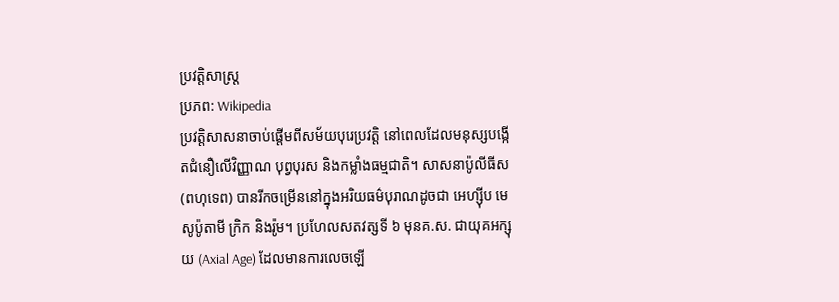ប្រវត្តិសាស្ត្រ
ប្រភព: Wikipedia
ប្រវត្តិសាសនាចាប់ផ្តើមពីសម័យបុរេប្រវត្តិ នៅពេលដែលមនុស្សបង្កើតជំនឿលើវិញ្ញាណ បុព្វបុរស និងកម្លាំងធម្មជាតិ។ សាសនាប៉ូលីធីស (ពហុទេព) បានរីកចម្រើននៅក្នុងអរិយធម៌បុរាណដូចជា អេហ្ស៊ីប មេសូប៉ូតាមី ក្រិក និងរ៉ូម។ ប្រហែលសតវត្សទី ៦ មុនគ.ស. ជាយុគអក្សុយ (Axial Age) ដែលមានការលេចឡើ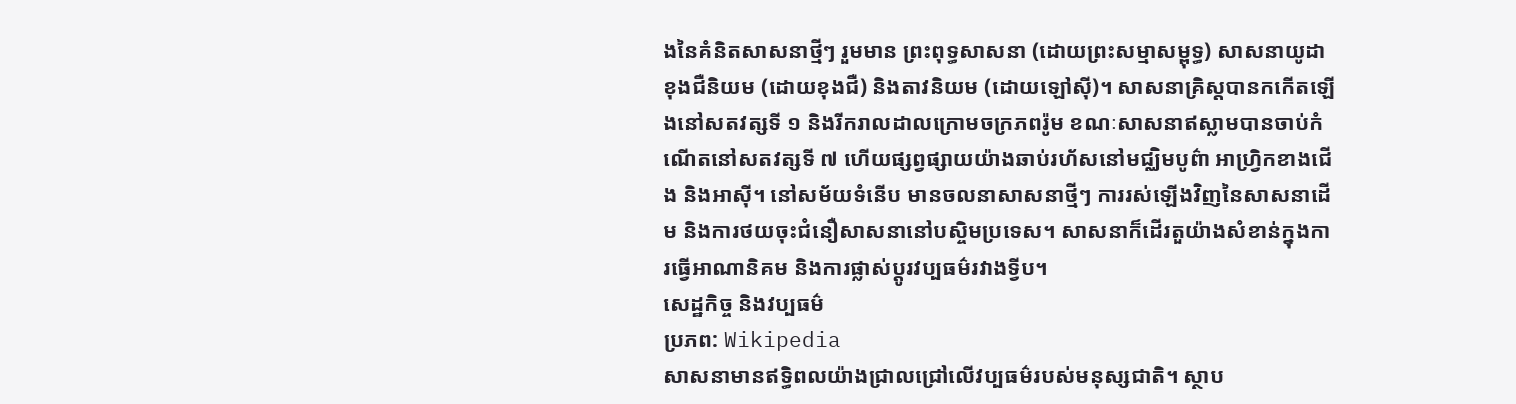ងនៃគំនិតសាសនាថ្មីៗ រួមមាន ព្រះពុទ្ធសាសនា (ដោយព្រះសម្មាសម្ពុទ្ធ) សាសនាយូដា ខុងជឺនិយម (ដោយខុងជឺ) និងតាវនិយម (ដោយឡៅស៊ី)។ សាសនាគ្រិស្តបានកកើតឡើងនៅសតវត្សទី ១ និងរីករាលដាលក្រោមចក្រភពរ៉ូម ខណៈសាសនាឥស្លាមបានចាប់កំណើតនៅសតវត្សទី ៧ ហើយផ្សព្វផ្សាយយ៉ាងឆាប់រហ័សនៅមជ្ឈិមបូព៌ា អាហ្វ្រិកខាងជើង និងអាស៊ី។ នៅសម័យទំនើប មានចលនាសាសនាថ្មីៗ ការរស់ឡើងវិញនៃសាសនាដើម និងការថយចុះជំនឿសាសនានៅបស្ចិមប្រទេស។ សាសនាក៏ដើរតួយ៉ាងសំខាន់ក្នុងការធ្វើអាណានិគម និងការផ្លាស់ប្តូរវប្បធម៌រវាងទ្វីប។
សេដ្ឋកិច្ច និងវប្បធម៌
ប្រភព: Wikipedia
សាសនាមានឥទ្ធិពលយ៉ាងជ្រាលជ្រៅលើវប្បធម៌របស់មនុស្សជាតិ។ ស្ថាប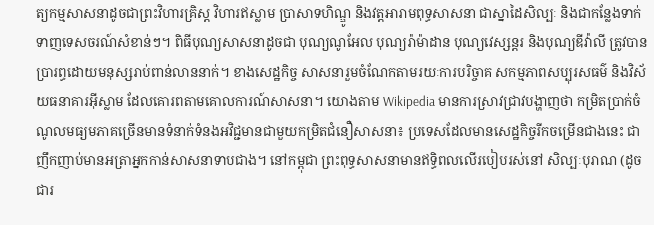ត្យកម្មសាសនាដូចជាព្រះវិហារគ្រិស្ត វិហារឥស្លាម ប្រាសាទហិណ្ឌូ និងវត្តអារាមពុទ្ធសាសនា ជាស្នាដៃសិល្បៈ និងជាកន្លែងទាក់ទាញទេសចរណ៍សំខាន់ៗ។ ពិធីបុណ្យសាសនាដូចជា បុណ្យណូអែល បុណ្យរ៉ាម៉ាដាន បុណ្យវេស្សន្តរ និងបុណ្យឌីវ៉ាលី ត្រូវបានប្រារព្ធដោយមនុស្សរាប់ពាន់លាននាក់។ ខាងសេដ្ឋកិច្ច សាសនារួមចំណែកតាមរយៈការបរិច្ចាគ សកម្មភាពសប្បុរសធម៌ និងវិស័យធនាគារអ៊ីស្លាម ដែលគោរពតាមគោលការណ៍សាសនា។ យោងតាម Wikipedia មានការស្រាវជ្រាវបង្ហាញថា កម្រិតប្រាក់ចំណូលមធ្យមភាគច្រើនមានទំនាក់ទំនងអវិជ្ជមានជាមួយកម្រិតជំនឿសាសនា៖ ប្រទេសដែលមានសេដ្ឋកិច្ចរីកចម្រើនជាងនេះ ជាញឹកញាប់មានអត្រាអ្នកកាន់សាសនាទាបជាង។ នៅកម្ពុជា ព្រះពុទ្ធសាសនាមានឥទ្ធិពលលើរបៀបរស់នៅ សិល្បៈបុរាណ (ដូចជារ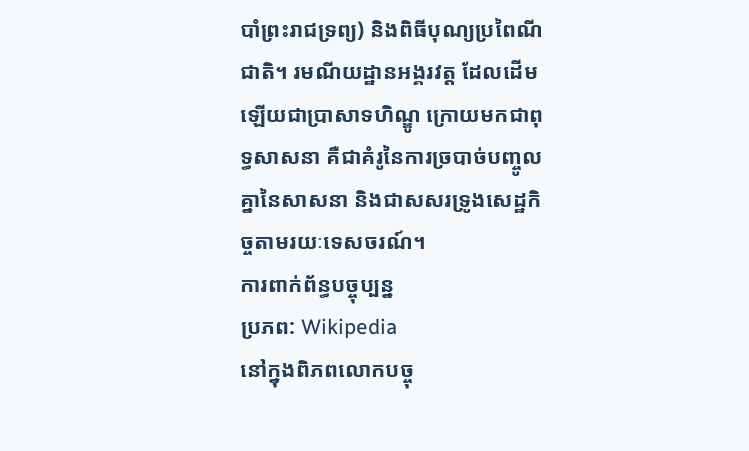បាំព្រះរាជទ្រព្យ) និងពិធីបុណ្យប្រពៃណីជាតិ។ រមណីយដ្ឋានអង្គរវត្ត ដែលដើមឡើយជាប្រាសាទហិណ្ឌូ ក្រោយមកជាពុទ្ធសាសនា គឺជាគំរូនៃការច្របាច់បញ្ចូលគ្នានៃសាសនា និងជាសសរទ្រូងសេដ្ឋកិច្ចតាមរយៈទេសចរណ៍។
ការពាក់ព័ន្ធបច្ចុប្បន្ន
ប្រភព: Wikipedia
នៅក្នុងពិភពលោកបច្ចុ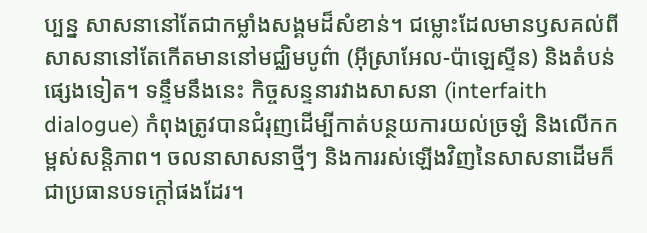ប្បន្ន សាសនានៅតែជាកម្លាំងសង្គមដ៏សំខាន់។ ជម្លោះដែលមានឫសគល់ពីសាសនានៅតែកើតមាននៅមជ្ឈិមបូព៌ា (អ៊ីស្រាអែល-ប៉ាឡេស្ទីន) និងតំបន់ផ្សេងទៀត។ ទន្ទឹមនឹងនេះ កិច្ចសន្ទនារវាងសាសនា (interfaith dialogue) កំពុងត្រូវបានជំរុញដើម្បីកាត់បន្ថយការយល់ច្រឡំ និងលើកកម្ពស់សន្តិភាព។ ចលនាសាសនាថ្មីៗ និងការរស់ឡើងវិញនៃសាសនាដើមក៏ជាប្រធានបទក្តៅផងដែរ។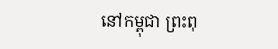នៅកម្ពុជា ព្រះពុ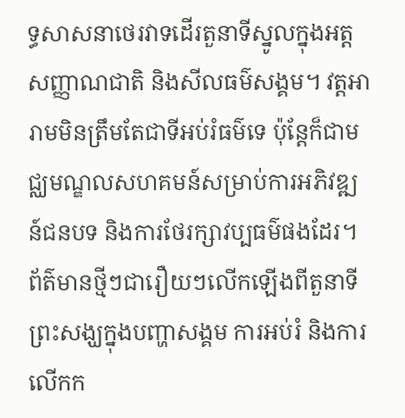ទ្ធសាសនាថេរវាទដើរតួនាទីស្នូលក្នុងអត្តសញ្ញាណជាតិ និងសីលធម៌សង្គម។ វត្តអារាមមិនត្រឹមតែជាទីអប់រំធម៌ទេ ប៉ុន្តែក៏ជាមជ្ឈមណ្ឌលសហគមន៍សម្រាប់ការអភិវឌ្ឍន៍ជនបទ និងការថែរក្សាវប្បធម៌ផងដែរ។ ព័ត៌មានថ្មីៗជារឿយៗលើកឡើងពីតួនាទីព្រះសង្ឃក្នុងបញ្ហាសង្គម ការអប់រំ និងការលើកក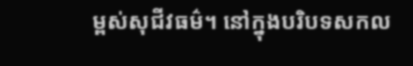ម្ពស់សុជីវធម៌។ នៅក្នុងបរិបទសកល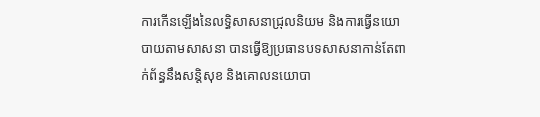ការកើនឡើងនៃលទ្ធិសាសនាជ្រុលនិយម និងការធ្វើនយោបាយតាមសាសនា បានធ្វើឱ្យប្រធានបទសាសនាកាន់តែពាក់ព័ន្ធនឹងសន្តិសុខ និងគោលនយោបា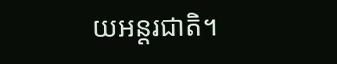យអន្តរជាតិ។